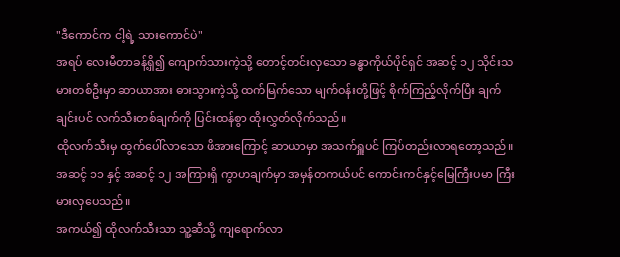"ဒီကောင်က ငါ့ရဲ့ သားကောင်ပဲ"
အရပ် လေးမီတာခန့်ရှိ၍ ကျောက်သားကဲ့သို့ တောင့်တင်းလှသော ခန္ဓာကိုယ်ပိုင်ရှင် အဆင့် ၁၂ သိုင်းသမားတစ်ဦးမှာ ဆာယာအား ဓားသွားကဲ့သို့ ထက်မြက်သော မျက်ဝန်းတို့ဖြင့် စိုက်ကြည့်လိုက်ပြီး ချက်ချင်းပင် လက်သီးတစ်ချက်ကို ပြင်းထန်စွာ ထိုးလွှတ်လိုက်သည်။
ထိုလက်သီးမှ ထွက်ပေါ်လာသော ဖိအားကြောင့် ဆာယာမှာ အသက်ရှူပင် ကြပ်တည်းလာရတော့သည်။
အဆင့် ၁၁ နှင့် အဆင့် ၁၂ အကြားရှိ ကွာဟချက်မှာ အမှန်တကယ်ပင် ကောင်းကင်နှင့်မြေကြီးပမာ ကြီးမားလှပေသည်။
အကယ်၍ ထိုလက်သီးသာ သူ့ဆီသို့ ကျရောက်လာ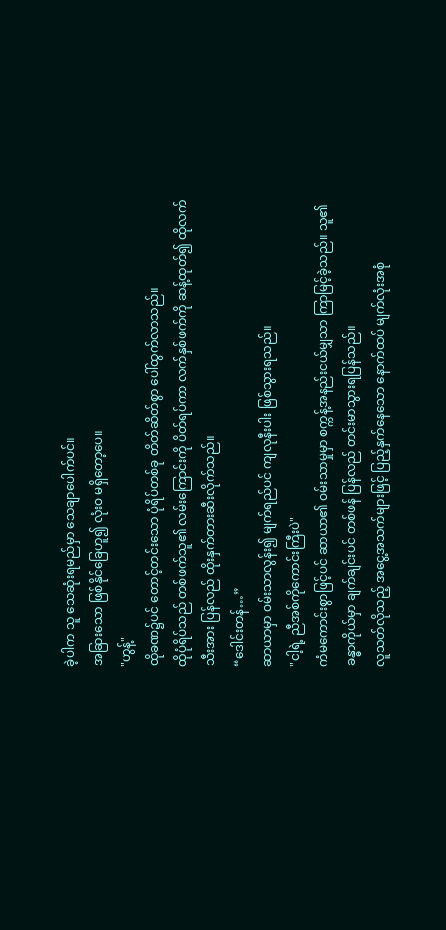ခဲ့ပါက သူ သေဆုံးရမည်မှာ သေချာပေါက်ပင်။
အခြားသော ဖြစ်နိုင်ခြေဟူ၍ လုံးဝ မရှိတော့ပေ။
"ဟွန့်"
ထိုခဏ၌ပင် တောင့်တင်းသော ပုံရိပ်တစ်ခု တိတ်ဆိတ်စွာ ပေါ်ထွက်လာသည်။
ထိုပုံရိပ်သည် တစ်ဖက်သူ၏ လမ်းကြောင်းကို ပိတ်ရပ်ကာ လက်နှစ်ဖက်ကို ဆန့်ထုတ်၍ ထိုလက်သီးအား ပြန်လည် ထိုးနှက်တားဆီးလိုက်သည်။
“ဒေါင်းတန်…”
ဆာယာမှာ ဝမ်းသာလွန်း၍ မျက်ရည်ပင် ကျလုနီးပါး ဖြစ်သွားရသည်။
"ငါ့ရဲ့ ညီအစ်ကိုကောင်းကြီးပဲ"
ကံမကောင်းစွာဖြင့်ပင် ဆာယာ၏ ဝမ်းသာမှုမှာ စက္ကန့်အနည်းငယ်မျှသာ ကြာမြင့်ခဲ့သည်။ သူ၏ ခန္ဓာကိုယ်မှာ ချက်ချင်းပင် တစ်ဖန် ပြန်လည် တင်းမာသွားရပြန်သည်။
လူသတ်လိုသည့် အငွေ့အသက်များဖြင့် ပြည့်နှက်နေသော နောက်ထပ် မျက်လုံးအစုံ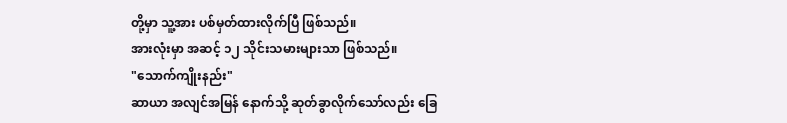တို့မှာ သူ့အား ပစ်မှတ်ထားလိုက်ပြီ ဖြစ်သည်။
အားလုံးမှာ အဆင့် ၁၂ သိုင်းသမားများသာ ဖြစ်သည်။
"သောက်ကျိုးနည်း"
ဆာယာ အလျင်အမြန် နောက်သို့ ဆုတ်ခွာလိုက်သော်လည်း ခြေ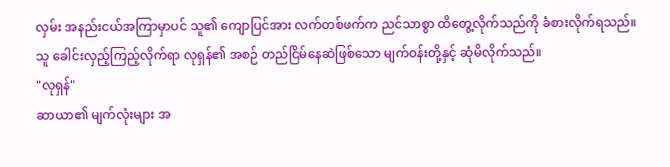လှမ်း အနည်းငယ်အကြာမှာပင် သူ၏ ကျောပြင်အား လက်တစ်ဖက်က ညင်သာစွာ ထိတွေ့လိုက်သည်ကို ခံစားလိုက်ရသည်။
သူ ခေါင်းလှည့်ကြည့်လိုက်ရာ လုရှန်၏ အစဉ် တည်ငြိမ်နေဆဲဖြစ်သော မျက်ဝန်းတို့နှင့် ဆုံမိလိုက်သည်။
"လုရှန်"
ဆာယာ၏ မျက်လုံးများ အ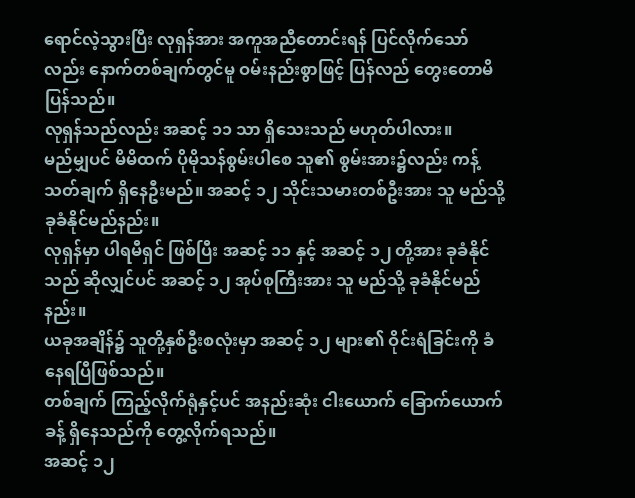ရောင်လဲ့သွားပြီး လုရှန်အား အကူအညီတောင်းရန် ပြင်လိုက်သော်လည်း နောက်တစ်ချက်တွင်မူ ဝမ်းနည်းစွာဖြင့် ပြန်လည် တွေးတောမိပြန်သည်။
လုရှန်သည်လည်း အဆင့် ၁၁ သာ ရှိသေးသည် မဟုတ်ပါလား။
မည်မျှပင် မိမိထက် ပိုမိုသန်စွမ်းပါစေ သူ၏ စွမ်းအား၌လည်း ကန့်သတ်ချက် ရှိနေဦးမည်။ အဆင့် ၁၂ သိုင်းသမားတစ်ဦးအား သူ မည်သို့ ခုခံနိုင်မည်နည်း။
လုရှန်မှာ ပါရမီရှင် ဖြစ်ပြီး အဆင့် ၁၁ နှင့် အဆင့် ၁၂ တို့အား ခုခံနိုင်သည် ဆိုလျှင်ပင် အဆင့် ၁၂ အုပ်စုကြီးအား သူ မည်သို့ ခုခံနိုင်မည်နည်း။
ယခုအချိန်၌ သူတို့နှစ်ဦးစလုံးမှာ အဆင့် ၁၂ များ၏ ဝိုင်းရံခြင်းကို ခံနေရပြီဖြစ်သည်။
တစ်ချက် ကြည့်လိုက်ရုံနှင့်ပင် အနည်းဆုံး ငါးယောက် ခြောက်ယောက်ခန့် ရှိနေသည်ကို တွေ့လိုက်ရသည်။
အဆင့် ၁၂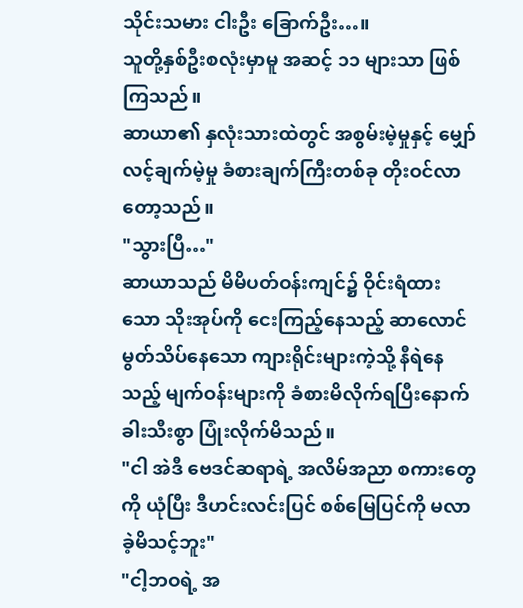သိုင်းသမား ငါးဦး ခြောက်ဦး…။
သူတို့နှစ်ဦးစလုံးမှာမူ အဆင့် ၁၁ များသာ ဖြစ်ကြသည်။
ဆာယာ၏ နှလုံးသားထဲတွင် အစွမ်းမဲ့မှုနှင့် မျှော်လင့်ချက်မဲ့မှု ခံစားချက်ကြီးတစ်ခု တိုးဝင်လာတော့သည်။
"သွားပြီ…"
ဆာယာသည် မိမိပတ်ဝန်းကျင်၌ ဝိုင်းရံထားသော သိုးအုပ်ကို ငေးကြည့်နေသည့် ဆာလောင်မွတ်သိပ်နေသော ကျားရိုင်းများကဲ့သို့ နီရဲနေသည့် မျက်ဝန်းများကို ခံစားမိလိုက်ရပြီးနောက် ခါးသီးစွာ ပြုံးလိုက်မိသည်။
"ငါ အဲဒီ ဗေဒင်ဆရာရဲ့ အလိမ်အညာ စကားတွေကို ယုံပြီး ဒီဟင်းလင်းပြင် စစ်မြေပြင်ကို မလာခဲ့မိသင့်ဘူး"
"ငါ့ဘဝရဲ့ အ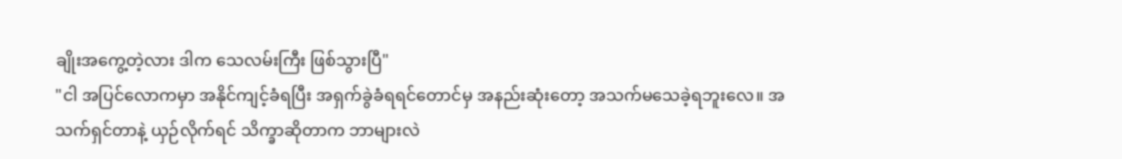ချိုးအကွေ့တဲ့လား ဒါက သေလမ်းကြီး ဖြစ်သွားပြီ"
"ငါ အပြင်လောကမှာ အနိုင်ကျင့်ခံရပြီး အရှက်ခွဲခံရရင်တောင်မှ အနည်းဆုံးတော့ အသက်မသေခဲ့ရဘူးလေ။ အသက်ရှင်တာနဲ့ ယှဉ်လိုက်ရင် သိက္ခာဆိုတာက ဘာများလဲ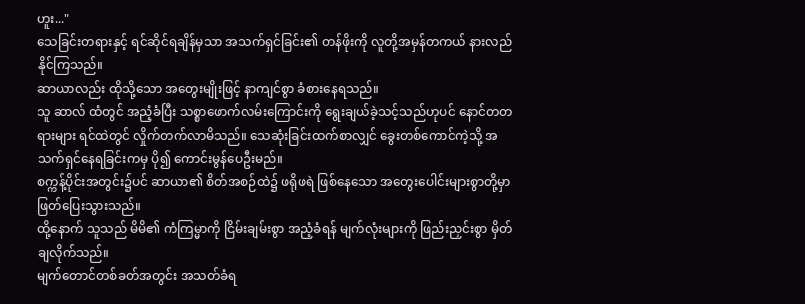ဟူး..."
သေခြင်းတရားနှင့် ရင်ဆိုင်ရချိန်မှသာ အသက်ရှင်ခြင်း၏ တန်ဖိုးကို လူတို့အမှန်တကယ် နားလည်နိုင်ကြသည်။
ဆာယာလည်း ထိုသို့သော အတွေးမျိုးဖြင့် နာကျင်စွာ ခံစားနေရသည်။
သူ ဆာလ် ထံတွင် အညံ့ခံပြီး သစ္စာဖောက်လမ်းကြောင်းကို ရွေးချယ်ခဲ့သင့်သည်ဟုပင် နောင်တတရားများ ရင်ထဲတွင် လှိုက်တက်လာမိသည်။ သေဆုံးခြင်းထက်စာလျှင် ခွေးတစ်ကောင်ကဲ့သို့ အသက်ရှင်နေရခြင်းကမှ ပို၍ ကောင်းမွန်ပေဦးမည်။
စက္ကန့်ပိုင်းအတွင်း၌ပင် ဆာယာ၏ စိတ်အစဉ်ထဲ၌ ဖရိုဖရဲ ဖြစ်နေသော အတွေးပေါင်းများစွာတို့မှာ ဖြတ်ပြေးသွားသည်။
ထို့နောက် သူသည် မိမိ၏ ကံကြမ္မာကို ငြိမ်းချမ်းစွာ အညံ့ခံရန် မျက်လုံးများကို ဖြည်းညှင်းစွာ မှိတ်ချလိုက်သည်။
မျက်တောင်တစ်ခတ်အတွင်း အသတ်ခံရ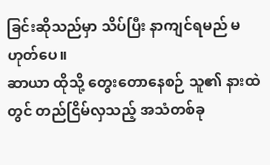ခြင်းဆိုသည်မှာ သိပ်ပြီး နာကျင်ရမည် မဟုတ်ပေ။
ဆာယာ ထိုသို့ တွေးတောနေစဉ် သူ၏ နားထဲတွင် တည်ငြိမ်လှသည့် အသံတစ်ခု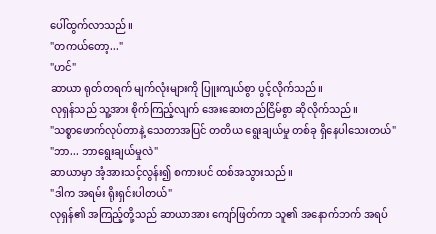ပေါ်ထွက်လာသည်။
"တကယ်တော့..."
"ဟင်"
ဆာယာ ရုတ်တရက် မျက်လုံးများကို ပြူးကျယ်စွာ ပွင့်လိုက်သည်။
လုရှန်သည် သူ့အား စိုက်ကြည့်လျက် အေးဆေးတည်ငြိမ်စွာ ဆိုလိုက်သည်။
"သစ္စာဖောက်လုပ်တာနဲ့ သေတာအပြင် တတိယ ရွေးချယ်မှု တစ်ခု ရှိနေပါသေးတယ်"
"ဘာ... ဘာရွေးချယ်မှုလဲ"
ဆာယာမှာ အံ့အားသင့်လွန်း၍ စကားပင် ထစ်အသွားသည်။
"ဒါက အရမ်း ရိုးရှင်းပါတယ်"
လုရှန်၏ အကြည့်တို့သည် ဆာယာအား ကျော်ဖြတ်ကာ သူ၏ အနောက်ဘက် အရပ်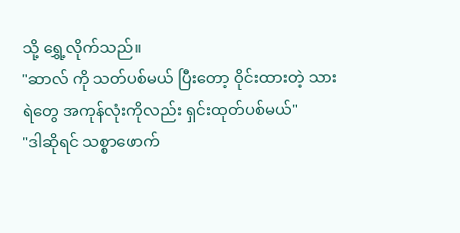သို့ ရွှေ့လိုက်သည်။
"ဆာလ် ကို သတ်ပစ်မယ် ပြီးတော့ ဝိုင်းထားတဲ့ သားရဲတွေ အကုန်လုံးကိုလည်း ရှင်းထုတ်ပစ်မယ်"
"ဒါဆိုရင် သစ္စာဖောက်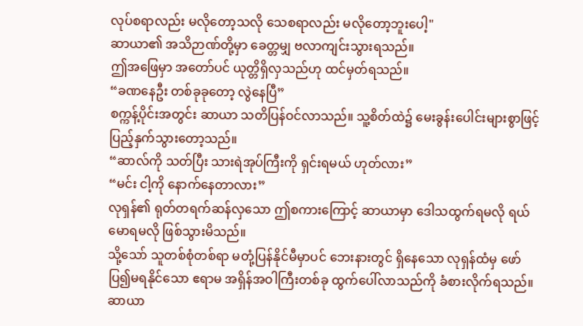လုပ်စရာလည်း မလိုတော့သလို သေစရာလည်း မလိုတော့ဘူးပေါ့"
ဆာယာ၏ အသိဉာဏ်တို့မှာ ခေတ္တမျှ ဗလာကျင်းသွားရသည်။
ဤအဖြေမှာ အတော်ပင် ယုတ္တိရှိလှသည်ဟု ထင်မှတ်ရသည်။
“ခဏနေဦး တစ်ခုခုတော့ လွဲနေပြီ”
စက္ကန့်ပိုင်းအတွင်း ဆာယာ သတိပြန်ဝင်လာသည်။ သူ့စိတ်ထဲ၌ မေးခွန်းပေါင်းများစွာဖြင့် ပြည့်နှက်သွားတော့သည်။
“ဆာလ်ကို သတ်ပြီး သားရဲအုပ်ကြီးကို ရှင်းရမယ် ဟုတ်လား”
“မင်း ငါ့ကို နောက်နေတာလား”
လုရှန်၏ ရုတ်တရက်ဆန်လှသော ဤစကားကြောင့် ဆာယာမှာ ဒေါသထွက်ရမလို ရယ်မောရမလို ဖြစ်သွားမိသည်။
သို့သော် သူတစ်စုံတစ်ရာ မတုံ့ပြန်နိုင်မီမှာပင် ဘေးနားတွင် ရှိနေသော လုရှန်ထံမှ ဖော်ပြ၍မရနိုင်သော ဧရာမ အရှိန်အဝါကြီးတစ်ခု ထွက်ပေါ်လာသည်ကို ခံစားလိုက်ရသည်။
ဆာယာ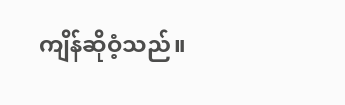ကျိန်ဆိုဝံ့သည်။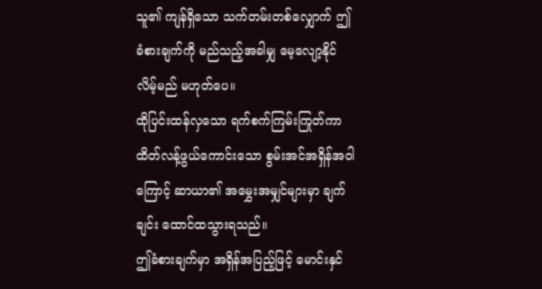သူ၏ ကျန်ရှိသော သက်တမ်းတစ်လျှောက် ဤခံစားချက်ကို မည်သည့်အခါမျှ မေ့လျော့နိုင်လိမ့်မည် မဟုတ်ပေ။
ထိုပြင်းထန်လှသော ရက်စက်ကြမ်းကြုတ်ကာ ထိတ်လန့်ဖွယ်ကောင်းသော စွမ်းအင်အရှိန်အဝါကြောင့် ဆာယာ၏ အမွှေးအမျှင်များမှာ ချက်ချင်း ထောင်ထသွားရသည်။
ဤခံစားချက်မှာ အရှိန်အပြည့်ဖြင့် မောင်းနှင်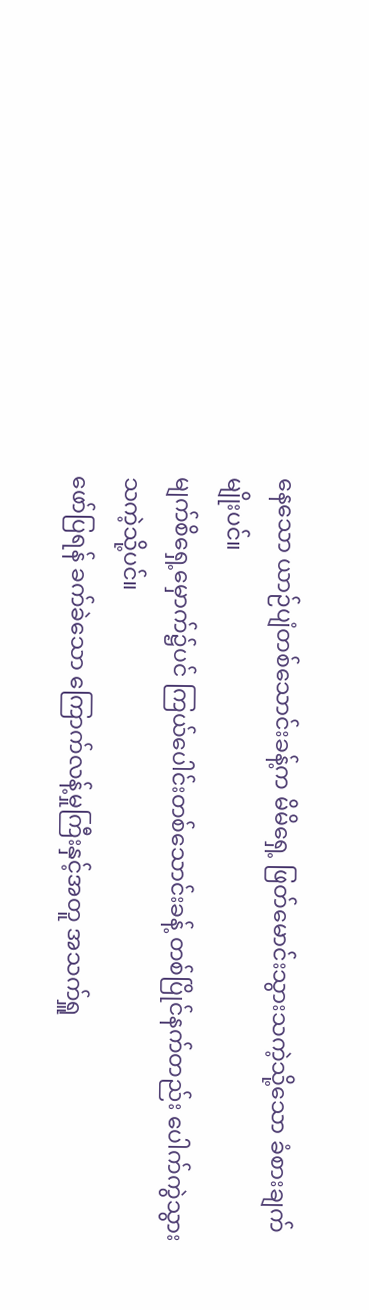နေသော ယာဉ်ပျံတစ်သောင်းခန့်က မိမိရှေ့ ဖြတ်မောင်းသွားသကဲ့သို့သော ခံစားချက်မျိုးပင်။
မျက်စိရှေ့မှောက်၌ပင် ကြယ်ပေါင်းတစ်သောင်းခန့် တစ်ပြိုင်နက်တည်း ပေါက်ကွဲသွားသကဲ့သို့ပင်။
ဖော်ပြရန် ခက်ခဲသော ကြောက်လန့်မှုကြီးနှင့်အတူ အသက်ရှူ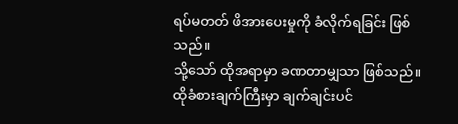ရပ်မတတ် ဖိအားပေးမှုကို ခံလိုက်ရခြင်း ဖြစ်သည်။
သို့သော် ထိုအရာမှာ ခဏတာမျှသာ ဖြစ်သည်။
ထိုခံစားချက်ကြီးမှာ ချက်ချင်းပင်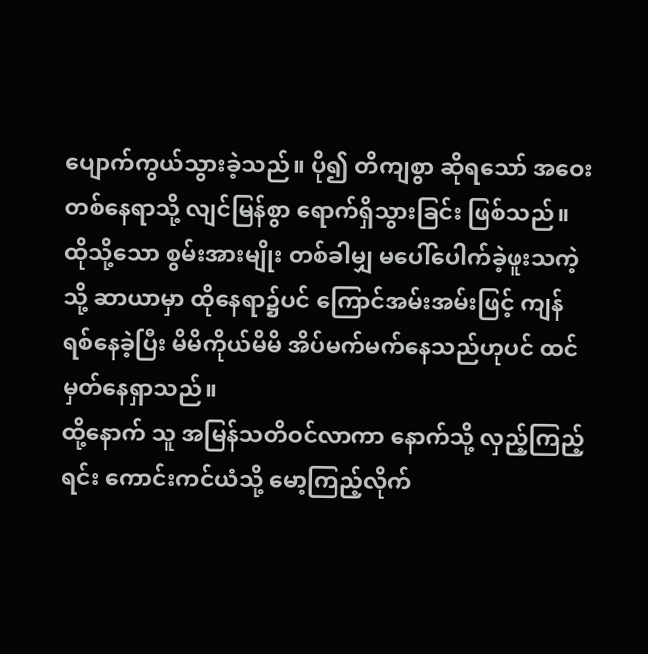ပျောက်ကွယ်သွားခဲ့သည်။ ပို၍ တိကျစွာ ဆိုရသော် အဝေးတစ်နေရာသို့ လျင်မြန်စွာ ရောက်ရှိသွားခြင်း ဖြစ်သည်။
ထိုသို့သော စွမ်းအားမျိုး တစ်ခါမျှ မပေါ်ပေါက်ခဲ့ဖူးသကဲ့သို့ ဆာယာမှာ ထိုနေရာ၌ပင် ကြောင်အမ်းအမ်းဖြင့် ကျန်ရစ်နေခဲ့ပြီး မိမိကိုယ်မိမိ အိပ်မက်မက်နေသည်ဟုပင် ထင်မှတ်နေရှာသည်။
ထို့နောက် သူ အမြန်သတိဝင်လာကာ နောက်သို့ လှည့်ကြည့်ရင်း ကောင်းကင်ယံသို့ မော့ကြည့်လိုက်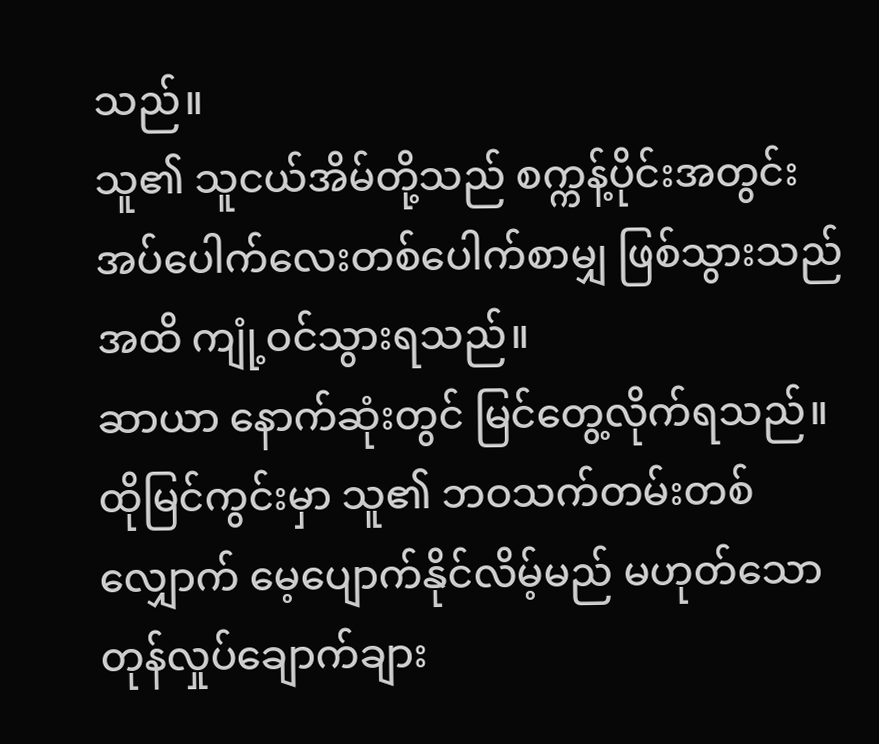သည်။
သူ၏ သူငယ်အိမ်တို့သည် စက္ကန့်ပိုင်းအတွင်း အပ်ပေါက်လေးတစ်ပေါက်စာမျှ ဖြစ်သွားသည်အထိ ကျုံ့ဝင်သွားရသည်။
ဆာယာ နောက်ဆုံးတွင် မြင်တွေ့လိုက်ရသည်။
ထိုမြင်ကွင်းမှာ သူ၏ ဘဝသက်တမ်းတစ်လျှောက် မေ့ပျောက်နိုင်လိမ့်မည် မဟုတ်သော တုန်လှုပ်ချောက်ချား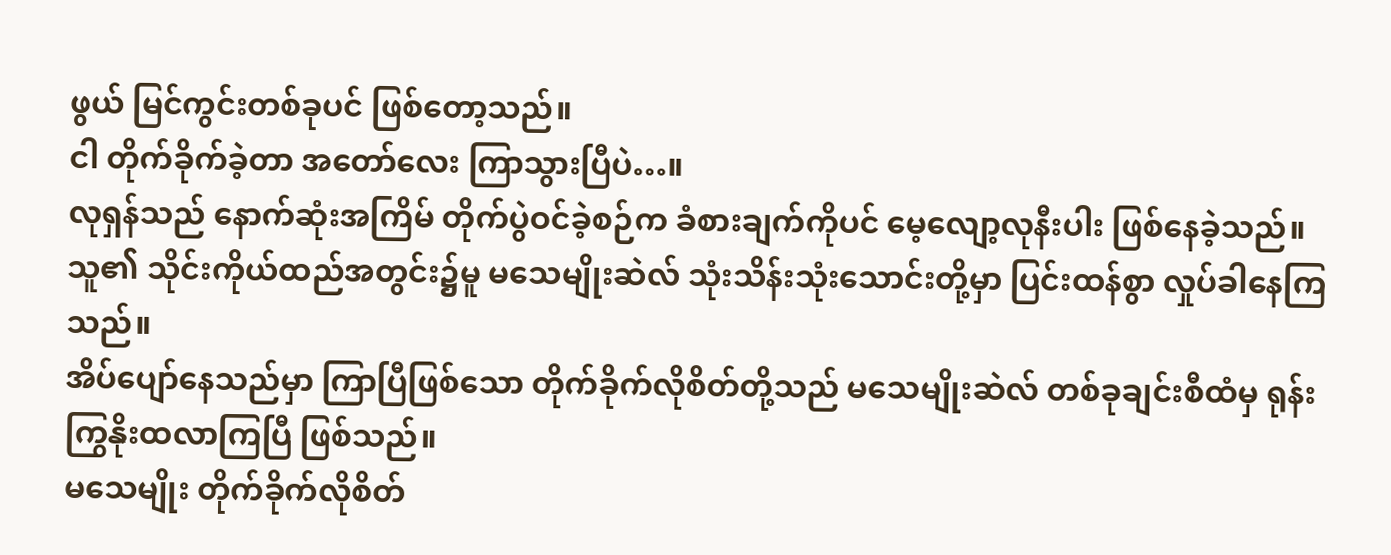ဖွယ် မြင်ကွင်းတစ်ခုပင် ဖြစ်တော့သည်။
ငါ တိုက်ခိုက်ခဲ့တာ အတော်လေး ကြာသွားပြီပဲ…။
လုရှန်သည် နောက်ဆုံးအကြိမ် တိုက်ပွဲဝင်ခဲ့စဉ်က ခံစားချက်ကိုပင် မေ့လျော့လုနီးပါး ဖြစ်နေခဲ့သည်။
သူ၏ သိုင်းကိုယ်ထည်အတွင်း၌မူ မသေမျိုးဆဲလ် သုံးသိန်းသုံးသောင်းတို့မှာ ပြင်းထန်စွာ လှုပ်ခါနေကြသည်။
အိပ်ပျော်နေသည်မှာ ကြာပြီဖြစ်သော တိုက်ခိုက်လိုစိတ်တို့သည် မသေမျိုးဆဲလ် တစ်ခုချင်းစီထံမှ ရုန်းကြွနိုးထလာကြပြီ ဖြစ်သည်။
မသေမျိုး တိုက်ခိုက်လိုစိတ်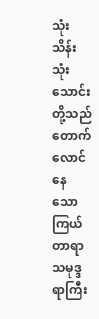သုံးသိန်းသုံးသောင်းတို့သည် တောက်လောင်နေသော ကြယ်တာရာ သမုဒ္ဒရာကြီး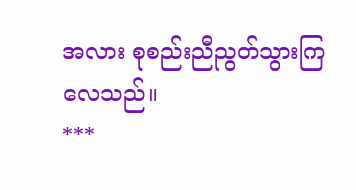အလား စုစည်းညီညွတ်သွားကြလေသည်။
***